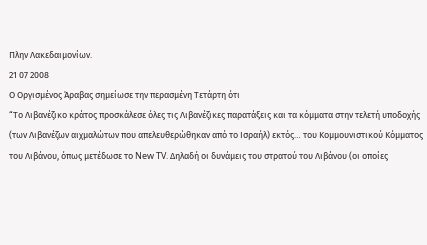Πλην Λακεδαιμονίων.
21 07 2008
Ο Οργισμένος Άραβας σημείωσε την περασμένη Τετάρτη ότι
“Το Λιβανέζικο κράτος προσκάλεσε όλες τις Λιβανέζικες παρατάξεις και τα κόμματα στην τελετή υποδοχής (των Λιβανέζων αιχμαλώτων που απελευθερώθηκαν από το Ισραήλ) εκτός… του Κομμουνιστικού Κόμματος του Λιβάνου, όπως μετέδωσε το New TV. Δηλαδή οι δυνάμεις του στρατού του Λιβάνου (οι οποίες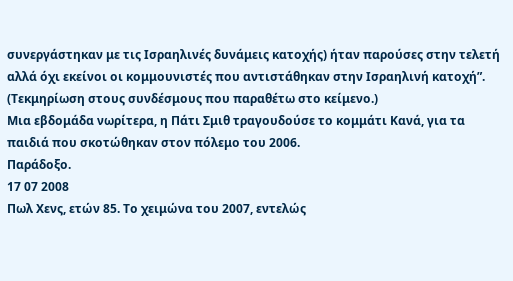συνεργάστηκαν με τις Ισραηλινές δυνάμεις κατοχής) ήταν παρούσες στην τελετή αλλά όχι εκείνοι οι κομμουνιστές που αντιστάθηκαν στην Ισραηλινή κατοχή”.
(Τεκμηρίωση στους συνδέσμους που παραθέτω στο κείμενο.)
Μια εβδομάδα νωρίτερα, η Πάτι Σμιθ τραγουδούσε το κομμάτι Κανά, για τα παιδιά που σκοτώθηκαν στον πόλεμο του 2006.
Παράδοξο.
17 07 2008
Πωλ Χενς, ετών 85. Το χειμώνα του 2007, εντελώς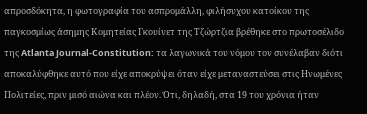απροσδόκητα, η φωτογραφία του ασπρομάλλη, φιλήσυχου κατοίκου της παγκοσμίως άσημης Κομητείας Γκουίνετ της Τζώρτζια βρέθηκε στο πρωτοσέλιδο της Atlanta Journal-Constitution: τα λαγωνικά του νόμου τον συνέλαβαν διότι αποκαλύφθηκε αυτό που είχε αποκρύψει όταν είχε μεταναστεύσει στις Ηνωμένες Πολιτείες, πριν μισό αιώνα και πλέον. Ότι, δηλαδή, στα 19 του χρόνια ήταν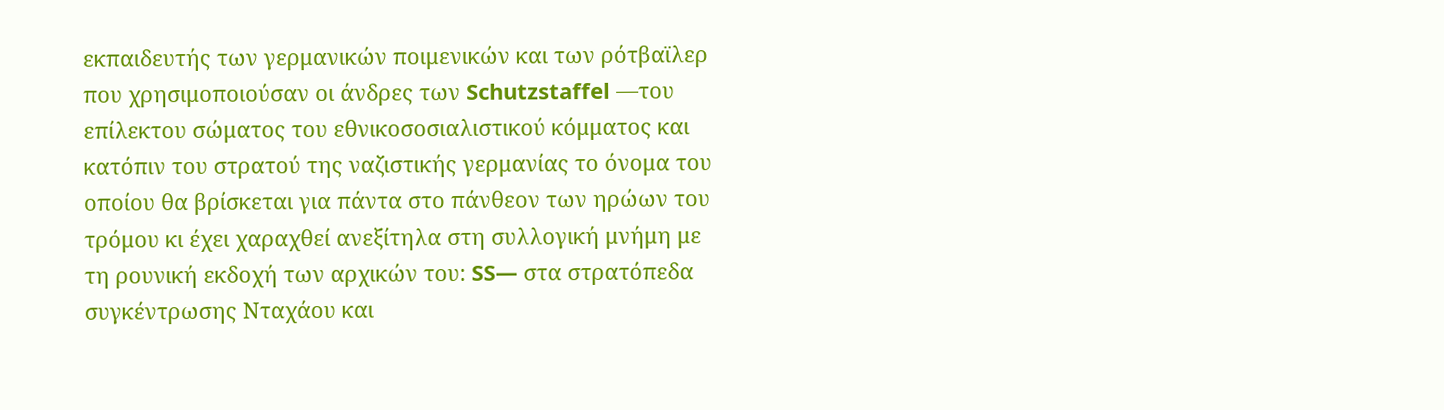εκπαιδευτής των γερμανικών ποιμενικών και των ρότβαϊλερ που χρησιμοποιούσαν οι άνδρες των Schutzstaffel —του επίλεκτου σώματος του εθνικοσοσιαλιστικού κόμματος και κατόπιν του στρατού της ναζιστικής γερμανίας το όνομα του οποίου θα βρίσκεται για πάντα στo πάνθεον των ηρώων του τρόμου κι έχει χαραχθεί ανεξίτηλα στη συλλογική μνήμη με τη ρουνική εκδοχή των αρχικών του: SS— στα στρατόπεδα συγκέντρωσης Νταχάου και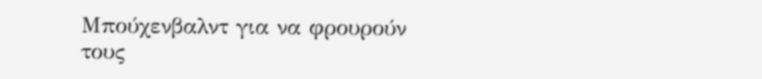Μπούχενβαλντ για να φρουρούν τους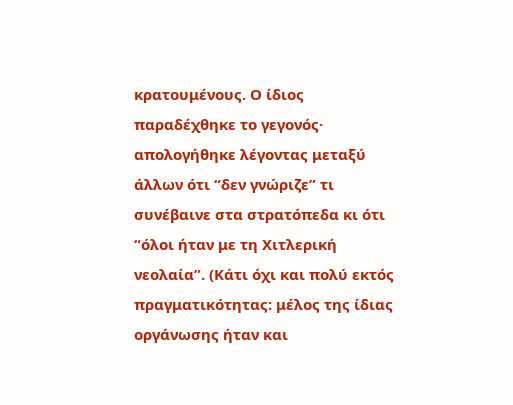κρατουμένους. Ο ίδιος παραδέχθηκε το γεγονός· απολογήθηκε λέγοντας μεταξύ άλλων ότι “δεν γνώριζε” τι συνέβαινε στα στρατόπεδα κι ότι “όλοι ήταν με τη Χιτλερική νεολαία”. (Κάτι όχι και πολύ εκτός πραγματικότητας: μέλος της ίδιας οργάνωσης ήταν και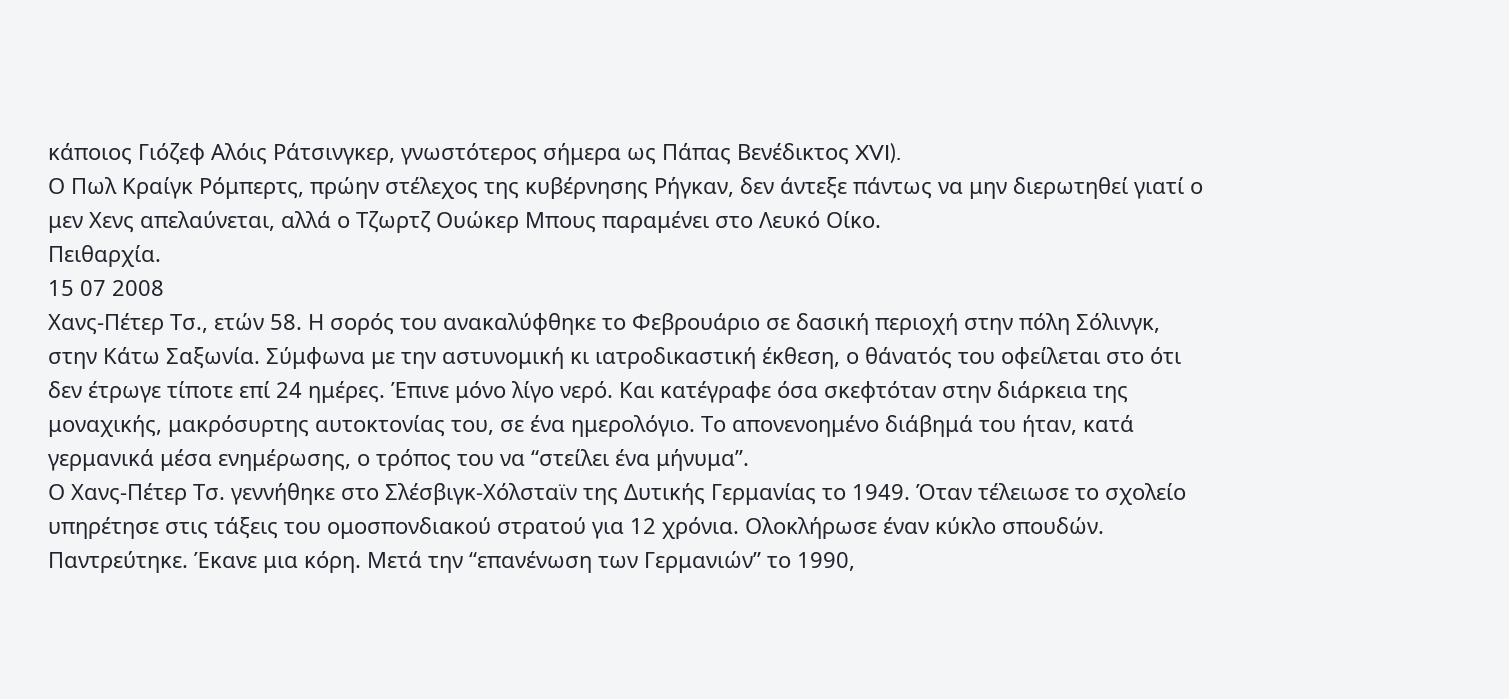κάποιος Γιόζεφ Αλόις Ράτσινγκερ, γνωστότερος σήμερα ως Πάπας Βενέδικτος XVI).
Ο Πωλ Κραίγκ Ρόμπερτς, πρώην στέλεχος της κυβέρνησης Ρήγκαν, δεν άντεξε πάντως να μην διερωτηθεί γιατί ο μεν Χενς απελαύνεται, αλλά ο Τζωρτζ Ουώκερ Μπους παραμένει στο Λευκό Οίκο.
Πειθαρχία.
15 07 2008
Χανς-Πέτερ Τσ., ετών 58. Η σορός του ανακαλύφθηκε το Φεβρουάριο σε δασική περιοχή στην πόλη Σόλινγκ, στην Κάτω Σαξωνία. Σύμφωνα με την αστυνομική κι ιατροδικαστική έκθεση, ο θάνατός του οφείλεται στο ότι δεν έτρωγε τίποτε επί 24 ημέρες. Έπινε μόνο λίγο νερό. Και κατέγραφε όσα σκεφτόταν στην διάρκεια της μοναχικής, μακρόσυρτης αυτοκτονίας του, σε ένα ημερολόγιο. Το απονενοημένο διάβημά του ήταν, κατά γερμανικά μέσα ενημέρωσης, ο τρόπος του να “στείλει ένα μήνυμα”.
Ο Χανς-Πέτερ Τσ. γεννήθηκε στο Σλέσβιγκ-Χόλσταϊν της Δυτικής Γερμανίας το 1949. Όταν τέλειωσε το σχολείο υπηρέτησε στις τάξεις του ομοσπονδιακού στρατού για 12 χρόνια. Ολοκλήρωσε έναν κύκλο σπουδών. Παντρεύτηκε. Έκανε μια κόρη. Μετά την “επανένωση των Γερμανιών” το 1990,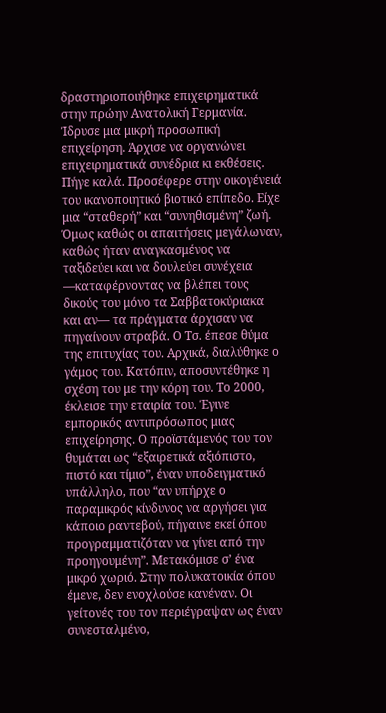δραστηριοποιήθηκε επιχειρηματικά στην πρώην Ανατολική Γερμανία. Ίδρυσε μια μικρή προσωπική επιχείρηση. Άρχισε να οργανώνει επιχειρηματικά συνέδρια κι εκθέσεις. Πήγε καλά. Προσέφερε στην οικογένειά του ικανοποιητικό βιοτικό επίπεδο. Είχε μια “σταθερή” και “συνηθισμένη” ζωή. Όμως καθώς οι απαιτήσεις μεγάλωναν, καθώς ήταν αναγκασμένος να ταξιδεύει και να δουλεύει συνέχεια —καταφέρνοντας να βλέπει τους δικούς του μόνο τα Σαββατοκύριακα και αν— τα πράγματα άρχισαν να πηγαίνουν στραβά. Ο Τσ. έπεσε θύμα της επιτυχίας του. Αρχικά, διαλύθηκε ο γάμος του. Κατόπιν, αποσυντέθηκε η σχέση του με την κόρη του. Το 2000, έκλεισε την εταιρία του. Έγινε εμπορικός αντιπρόσωπος μιας επιχείρησης. Ο προϊστάμενός του τον θυμάται ως “εξαιρετικά αξιόπιστο, πιστό και τίμιο”, έναν υποδειγματικό υπάλληλο, που “αν υπήρχε ο παραμικρός κίνδυνος να αργήσει για κάποιο ραντεβού, πήγαινε εκεί όπου προγραμματιζόταν να γίνει από την προηγουμένη”. Μετακόμισε σ’ ένα μικρό χωριό. Στην πολυκατοικία όπου έμενε, δεν ενοχλούσε κανέναν. Οι γείτονές του τον περιέγραψαν ως έναν συνεσταλμένο,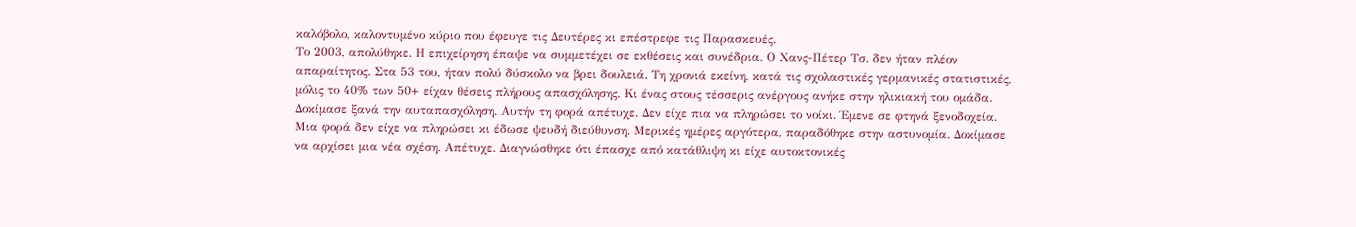καλόβολο, καλοντυμένο κύριο που έφευγε τις Δευτέρες κι επέστρεφε τις Παρασκευές.
Το 2003, απολύθηκε. Η επιχείρηση έπαψε να συμμετέχει σε εκθέσεις και συνέδρια. Ο Χανς-Πέτερ Τσ. δεν ήταν πλέον απαραίτητος. Στα 53 του, ήταν πολύ δύσκολο να βρει δουλειά. Τη χρονιά εκείνη, κατά τις σχολαστικές γερμανικές στατιστικές, μόλις το 40% των 50+ είχαν θέσεις πλήρους απασχόλησης. Κι ένας στους τέσσερις ανέργους ανήκε στην ηλικιακή του ομάδα. Δοκίμασε ξανά την αυταπασχόληση. Αυτήν τη φορά απέτυχε. Δεν είχε πια να πληρώσει το νοίκι. Έμενε σε φτηνά ξενοδοχεία. Μια φορά δεν είχε να πληρώσει κι έδωσε ψευδή διεύθυνση. Μερικές ημέρες αργότερα, παραδόθηκε στην αστυνομία. Δοκίμασε να αρχίσει μια νέα σχέση. Απέτυχε. Διαγνώσθηκε ότι έπασχε από κατάθλιψη κι είχε αυτοκτονικές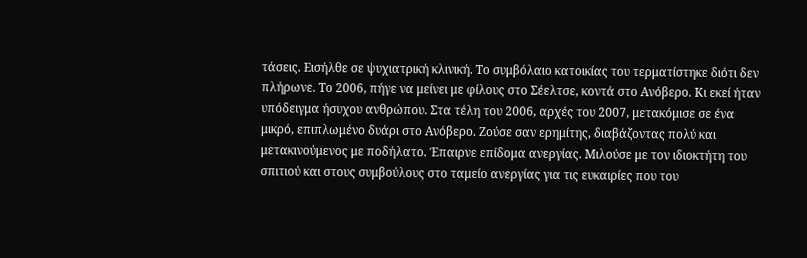τάσεις. Εισήλθε σε ψυχιατρική κλινική. Το συμβόλαιο κατοικίας του τερματίστηκε διότι δεν πλήρωνε. Το 2006, πήγε να μείνει με φίλους στο Σέελτσε, κοντά στο Ανόβερο. Κι εκεί ήταν υπόδειγμα ήσυχου ανθρώπου. Στα τέλη του 2006, αρχές του 2007, μετακόμισε σε ένα μικρό, επιπλωμένο δυάρι στο Ανόβερο. Ζούσε σαν ερημίτης, διαβάζοντας πολύ και μετακινούμενος με ποδήλατο. Έπαιρνε επίδομα ανεργίας. Μιλούσε με τον ιδιοκτήτη του σπιτιού και στους συμβούλους στο ταμείο ανεργίας για τις ευκαιρίες που του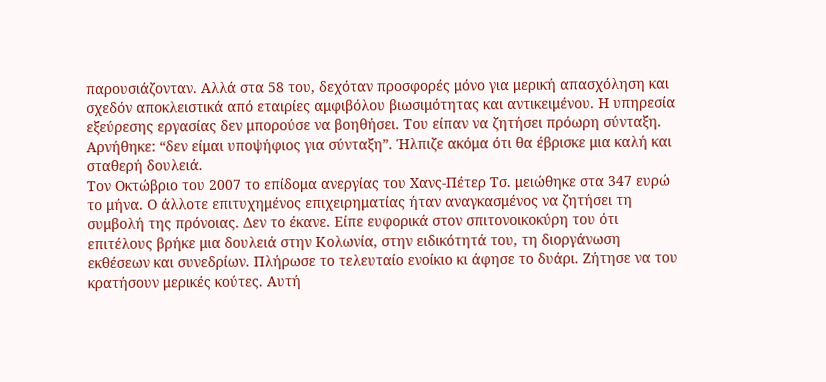παρουσιάζονταν. Αλλά στα 58 του, δεχόταν προσφορές μόνο για μερική απασχόληση και σχεδόν αποκλειστικά από εταιρίες αμφιβόλου βιωσιμότητας και αντικειμένου. Η υπηρεσία εξεύρεσης εργασίας δεν μπορούσε να βοηθήσει. Του είπαν να ζητήσει πρόωρη σύνταξη. Αρνήθηκε: “δεν είμαι υποψήφιος για σύνταξη”. Ήλπιζε ακόμα ότι θα έβρισκε μια καλή και σταθερή δουλειά.
Τον Οκτώβριο του 2007 το επίδομα ανεργίας του Χανς-Πέτερ Τσ. μειώθηκε στα 347 ευρώ το μήνα. Ο άλλοτε επιτυχημένος επιχειρηματίας ήταν αναγκασμένος να ζητήσει τη συμβολή της πρόνοιας. Δεν το έκανε. Είπε ευφορικά στον σπιτονοικοκύρη του ότι επιτέλους βρήκε μια δουλειά στην Κολωνία, στην ειδικότητά του, τη διοργάνωση εκθέσεων και συνεδρίων. Πλήρωσε το τελευταίο ενοίκιο κι άφησε το δυάρι. Ζήτησε να του κρατήσουν μερικές κούτες. Αυτή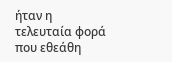ήταν η τελευταία φορά που εθεάθη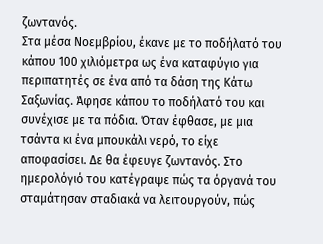ζωντανός.
Στα μέσα Νοεμβρίου, έκανε με το ποδήλατό του κάπου 100 χιλιόμετρα ως ένα καταφύγιο για περιπατητές σε ένα από τα δάση της Κάτω Σαξωνίας. Άφησε κάπου το ποδήλατό του και συνέχισε με τα πόδια. Όταν έφθασε, με μια τσάντα κι ένα μπουκάλι νερό, το είχε αποφασίσει. Δε θα έφευγε ζωντανός. Στο ημερολόγιό του κατέγραψε πώς τα όργανά του σταμάτησαν σταδιακά να λειτουργούν, πώς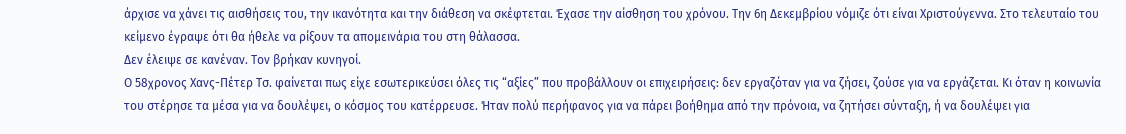άρχισε να χάνει τις αισθήσεις του, την ικανότητα και την διάθεση να σκέφτεται. Έχασε την αίσθηση του χρόνου. Την 6η Δεκεμβρίου νόμιζε ότι είναι Χριστούγεννα. Στο τελευταίο του κείμενο έγραψε ότι θα ήθελε να ρίξουν τα απομεινάρια του στη θάλασσα.
Δεν έλειψε σε κανέναν. Τον βρήκαν κυνηγοί.
Ο 58χρονος Χανς-Πέτερ Τσ. φαίνεται πως είχε εσωτερικεύσει όλες τις “αξίες” που προβάλλουν οι επιχειρήσεις: δεν εργαζόταν για να ζήσει, ζούσε για να εργάζεται. Κι όταν η κοινωνία του στέρησε τα μέσα για να δουλέψει, ο κόσμος του κατέρρευσε. Ήταν πολύ περήφανος για να πάρει βοήθημα από την πρόνοια, να ζητήσει σύνταξη, ή να δουλέψει για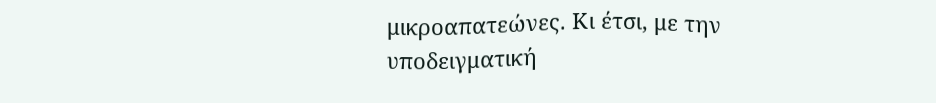μικροαπατεώνες. Κι έτσι, με την υποδειγματική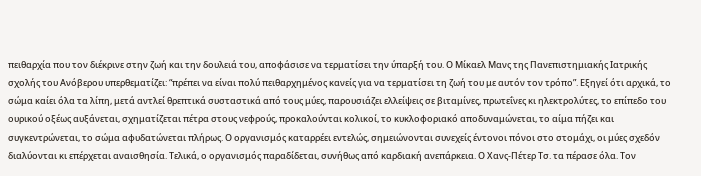πειθαρχία που τον διέκρινε στην ζωή και την δουλειά του, αποφάσισε να τερματίσει την ύπαρξή του. Ο Μίκαελ Μανς της Πανεπιστημιακής Ιατρικής σχολής του Ανόβερου υπερθεματίζει: “πρέπει να είναι πολύ πειθαρχημένος κανείς για να τερματίσει τη ζωή του με αυτόν τον τρόπο”. Εξηγεί ότι αρχικά, το σώμα καίει όλα τα λίπη, μετά αντλεί θρεπτικά συσταστικά από τους μύες, παρουσιάζει ελλείψεις σε βιταμίνες, πρωτεΐνες κι ηλεκτρολύτες, το επίπεδο του ουρικού οξέως αυξάνεται, σχηματίζεται πέτρα στους νεφρούς, προκαλούνται κολικοί, το κυκλοφοριακό αποδυναμώνεται, το αίμα πήζει και συγκεντρώνεται, το σώμα αφυδατώνεται πλήρως. Ο οργανισμός καταρρέει εντελώς, σημειώνονται συνεχείς έντονοι πόνοι στο στομάχι, οι μύες σχεδόν διαλύονται κι επέρχεται αναισθησία. Τελικά, ο οργανισμός παραδίδεται, συνήθως από καρδιακή ανεπάρκεια. Ο Χανς-Πέτερ Τσ. τα πέρασε όλα. Τον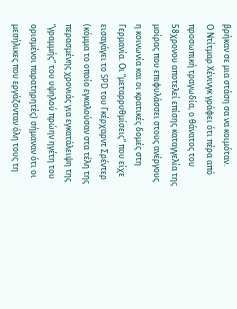βρήκαν σε μια στάση σα να κοιμόταν.
Ο Ντίτμαρ Χένινγκ γράφει ότι πέρα από προσωπική τραγωδία, ο θάνατος του 58χρονου αποτελεί επίσης καταγγελία της μοίρας που επιφυλάσσει στους ανέργους η κοινωνία και οι κρατικές δομές στη Γερμανία. Οι “μεταρρυθμίσεις” που είχε εισαγάγει το SPD του Γκέρχαρντ Σρέντερ (κόμμα το οποίο εγκαλούσαν στα τέλη της περασμένης χρονιάς για εγκατάλειψη της “γραμμής” του υψηλού πρώην ηγέτη του ορισμένοι παρατηρητές) σήμαναν ότι οι μεσήλικες που εργάζονταν όλη τους τη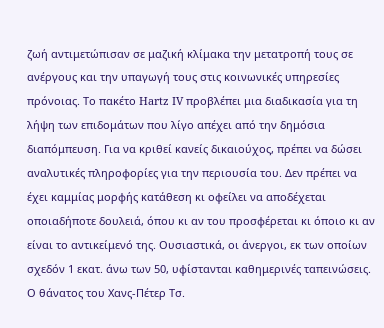ζωή αντιμετώπισαν σε μαζική κλίμακα την μετατροπή τους σε ανέργους και την υπαγωγή τους στις κοινωνικές υπηρεσίες πρόνοιας. Το πακέτο Hartz IV προβλέπει μια διαδικασία για τη λήψη των επιδομάτων που λίγο απέχει από την δημόσια διαπόμπευση. Για να κριθεί κανείς δικαιούχος, πρέπει να δώσει αναλυτικές πληροφορίες για την περιουσία του. Δεν πρέπει να έχει καμμίας μορφής κατάθεση κι οφείλει να αποδέχεται οποιαδήποτε δουλειά, όπου κι αν του προσφέρεται κι όποιο κι αν είναι το αντικείμενό της. Ουσιαστικά, οι άνεργοι, εκ των οποίων σχεδόν 1 εκατ. άνω των 50, υφίστανται καθημερινές ταπεινώσεις.
Ο θάνατος του Χανς-Πέτερ Τσ.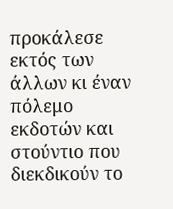προκάλεσε εκτός των άλλων κι έναν πόλεμο εκδοτών και στούντιο που διεκδικούν το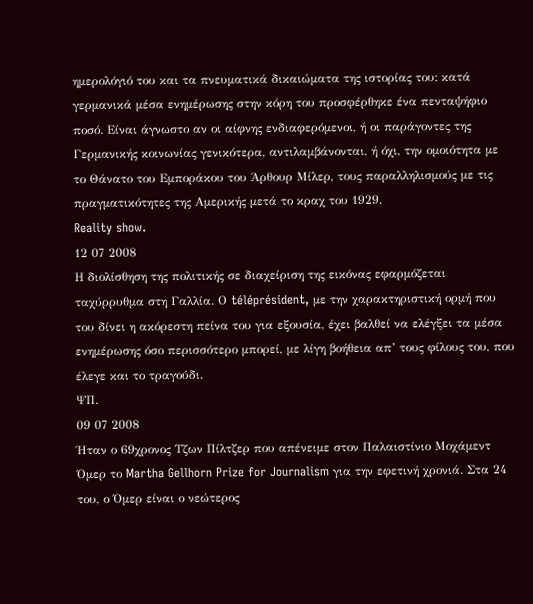ημερολόγιό του και τα πνευματικά δικαιώματα της ιστορίας του: κατά γερμανικά μέσα ενημέρωσης στην κόρη του προσφέρθηκε ένα πενταψήφιο ποσό. Είναι άγνωστο αν οι αίφνης ενδιαφερόμενοι, ή οι παράγοντες της Γερμανικής κοινωνίας γενικότερα, αντιλαμβάνονται, ή όχι, την ομοιότητα με το Θάνατο του Εμποράκου του Άρθουρ Μίλερ, τους παραλληλισμούς με τις πραγματικότητες της Αμερικής μετά το κραχ του 1929.
Reality show.
12 07 2008
Η διολίσθηση της πολιτικής σε διαχείριση της εικόνας εφαρμόζεται ταχύρρυθμα στη Γαλλία. Ο téléprésident, με την χαρακτηριστική ορμή που του δίνει η ακόρεστη πείνα του για εξουσία, έχει βαλθεί να ελέγξει τα μέσα ενημέρωσης όσο περισσότερο μπορεί, με λίγη βοήθεια απ’ τους φίλους του, που έλεγε και το τραγούδι.
ΨΠ.
09 07 2008
Ήταν ο 69χρονος Τζων Πίλτζερ που απένειμε στον Παλαιστίνιο Μοχάμεντ Όμερ το Martha Gellhorn Prize for Journalism για την εφετινή χρονιά. Στα 24 του, ο Όμερ είναι ο νεώτερος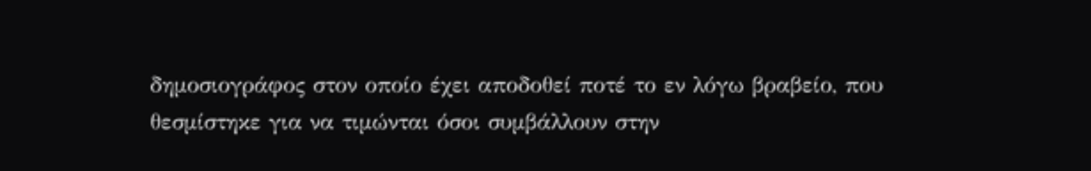δημοσιογράφος στον οποίο έχει αποδοθεί ποτέ το εν λόγω βραβείο, που θεσμίστηκε για να τιμώνται όσοι συμβάλλουν στην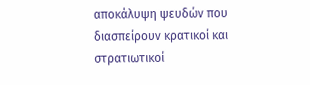αποκάλυψη ψευδών που διασπείρουν κρατικοί και στρατιωτικοί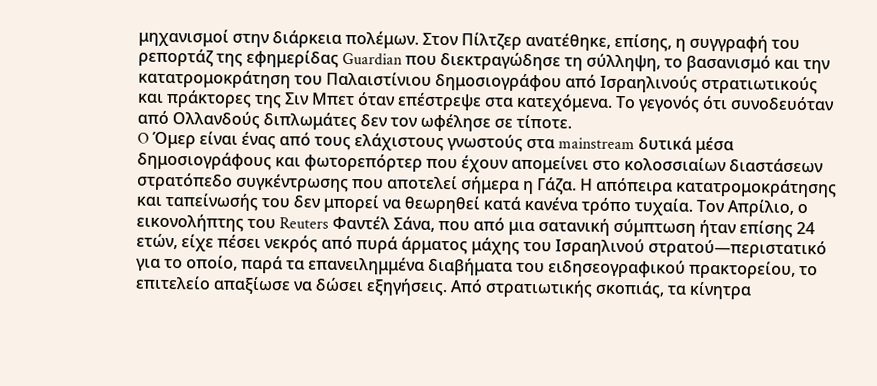μηχανισμοί στην διάρκεια πολέμων. Στον Πίλτζερ ανατέθηκε, επίσης, η συγγραφή του ρεπορτάζ της εφημερίδας Guardian που διεκτραγώδησε τη σύλληψη, το βασανισμό και την κατατρομοκράτηση του Παλαιστίνιου δημοσιογράφου από Ισραηλινούς στρατιωτικούς και πράκτορες της Σιν Μπετ όταν επέστρεψε στα κατεχόμενα. Το γεγονός ότι συνοδευόταν από Ολλανδούς διπλωμάτες δεν τον ωφέλησε σε τίποτε.
O Όμερ είναι ένας από τους ελάχιστους γνωστούς στα mainstream δυτικά μέσα δημοσιογράφους και φωτορεπόρτερ που έχουν απομείνει στο κολοσσιαίων διαστάσεων στρατόπεδο συγκέντρωσης που αποτελεί σήμερα η Γάζα. Η απόπειρα κατατρομοκράτησης και ταπείνωσής του δεν μπορεί να θεωρηθεί κατά κανένα τρόπο τυχαία. Τον Απρίλιο, ο εικονολήπτης του Reuters Φαντέλ Σάνα, που από μια σατανική σύμπτωση ήταν επίσης 24 ετών, είχε πέσει νεκρός από πυρά άρματος μάχης του Ισραηλινού στρατού—περιστατικό για το οποίο, παρά τα επανειλημμένα διαβήματα του ειδησεογραφικού πρακτορείου, το επιτελείο απαξίωσε να δώσει εξηγήσεις. Από στρατιωτικής σκοπιάς, τα κίνητρα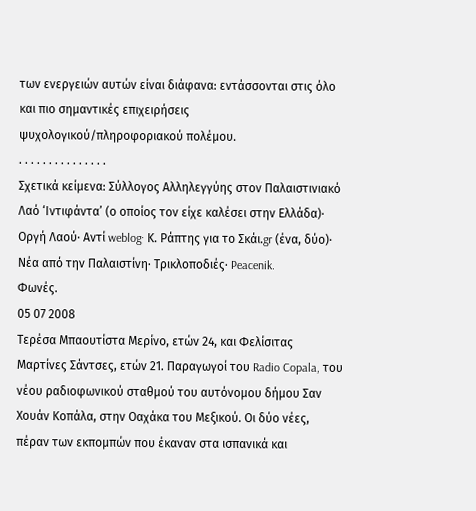των ενεργειών αυτών είναι διάφανα: εντάσσονται στις όλο και πιο σημαντικές επιχειρήσεις ψυχολογικού/πληροφοριακού πολέμου.
. . . . . . . . . . . . . . .
Σχετικά κείμενα: Σύλλογος Αλληλεγγύης στον Παλαιστινιακό Λαό ‘Ιντιφάντα’ (ο οποίος τον είχε καλέσει στην Ελλάδα)· Οργή Λαού· Αντί weblog· Κ. Ράπτης για το Σκάι.gr (ένα, δύο)· Νέα από την Παλαιστίνη· Tρικλοποδιές· Peacenik.
Φωνές.
05 07 2008
Τερέσα Μπαουτίστα Μερίνο, ετών 24, και Φελίσιτας Μαρτίνες Σάντσες, ετών 21. Παραγωγοί του Radio Copala, του νέου ραδιοφωνικού σταθμού του αυτόνομου δήμου Σαν Χουάν Κοπάλα, στην Οαχάκα του Μεξικού. Οι δύο νέες, πέραν των εκπομπών που έκαναν στα ισπανικά και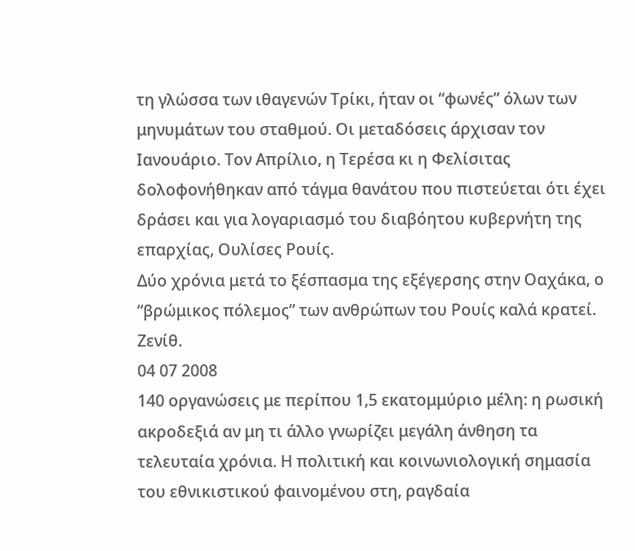τη γλώσσα των ιθαγενών Τρίκι, ήταν οι “φωνές” όλων των μηνυμάτων του σταθμού. Οι μεταδόσεις άρχισαν τον Ιανουάριο. Τον Απρίλιο, η Τερέσα κι η Φελίσιτας δολοφονήθηκαν από τάγμα θανάτου που πιστεύεται ότι έχει δράσει και για λογαριασμό του διαβόητου κυβερνήτη της επαρχίας, Ουλίσες Ρουίς.
Δύο χρόνια μετά το ξέσπασμα της εξέγερσης στην Οαχάκα, ο “βρώμικος πόλεμος” των ανθρώπων του Ρουίς καλά κρατεί.
Ζενίθ.
04 07 2008
140 οργανώσεις με περίπου 1,5 εκατομμύριο μέλη: η ρωσική ακροδεξιά αν μη τι άλλο γνωρίζει μεγάλη άνθηση τα τελευταία χρόνια. Η πολιτική και κοινωνιολογική σημασία του εθνικιστικού φαινομένου στη, ραγδαία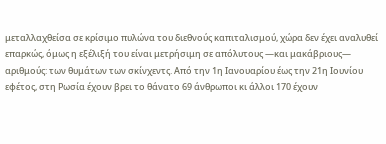μεταλλαχθείσα σε κρίσιμο πυλώνα του διεθνούς καπιταλισμού, χώρα δεν έχει αναλυθεί επαρκώς, όμως η εξέλιξή του είναι μετρήσιμη σε απόλυτους —και μακάβριους— αριθμούς: των θυμάτων των σκίνχεντς. Από την 1η Ιανουαρίου έως την 21η Ιουνίου εφέτος, στη Ρωσία έχουν βρει το θάνατο 69 άνθρωποι κι άλλοι 170 έχουν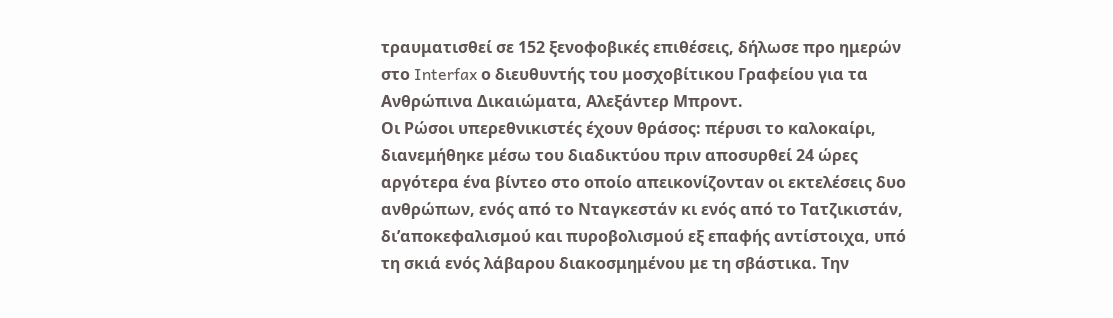τραυματισθεί σε 152 ξενοφοβικές επιθέσεις, δήλωσε προ ημερών στο Interfax ο διευθυντής του μοσχοβίτικου Γραφείου για τα Ανθρώπινα Δικαιώματα, Αλεξάντερ Μπροντ.
Οι Ρώσοι υπερεθνικιστές έχουν θράσος: πέρυσι το καλοκαίρι, διανεμήθηκε μέσω του διαδικτύου πριν αποσυρθεί 24 ώρες αργότερα ένα βίντεο στο οποίο απεικονίζονταν οι εκτελέσεις δυο ανθρώπων, ενός από το Νταγκεστάν κι ενός από το Τατζικιστάν, δι’αποκεφαλισμού και πυροβολισμού εξ επαφής αντίστοιχα, υπό τη σκιά ενός λάβαρου διακοσμημένου με τη σβάστικα. Την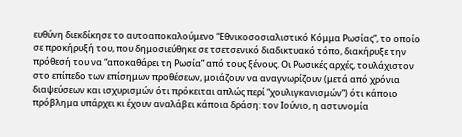ευθύνη διεκδίκησε το αυτοαποκαλούμενο “Εθνικοσοσιαλιστικό Κόμμα Ρωσίας”, το οποίο σε προκήρυξή του, που δημοσιεύθηκε σε τσετσενικό διαδικτυακό τόπο, διακήρυξε την πρόθεσή του να “αποκαθάρει τη Ρωσία” από τους ξένους. Οι Ρωσικές αρχές, τουλάχιστον στο επίπεδο των επίσημων προθέσεων, μοιάζουν να αναγνωρίζουν (μετά από χρόνια διαψεύσεων και ισχυρισμών ότι πρόκειται απλώς περί “χουλιγκανισμών”) ότι κάποιο πρόβλημα υπάρχει κι έχουν αναλάβει κάποια δράση: τον Ιούνιο, η αστυνομία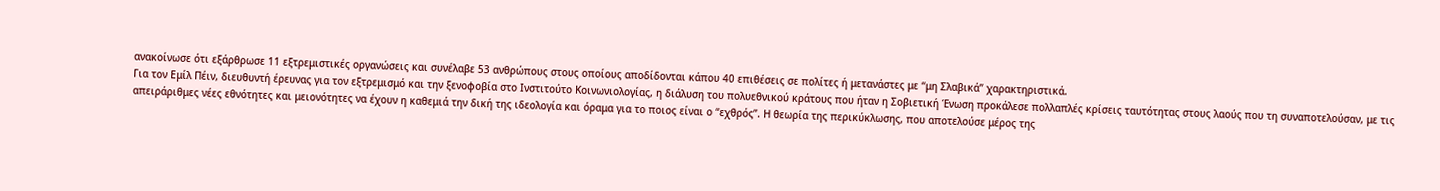ανακοίνωσε ότι εξάρθρωσε 11 εξτρεμιστικές οργανώσεις και συνέλαβε 53 ανθρώπους στους οποίους αποδίδονται κάπου 40 επιθέσεις σε πολίτες ή μετανάστες με “μη Σλαβικά” χαρακτηριστικά.
Για τον Εμίλ Πέιν, διευθυντή έρευνας για τον εξτρεμισμό και την ξενοφοβία στο Ινστιτούτο Κοινωνιολογίας, η διάλυση του πολυεθνικού κράτους που ήταν η Σοβιετική Ένωση προκάλεσε πολλαπλές κρίσεις ταυτότητας στους λαούς που τη συναποτελούσαν, με τις απειράριθμες νέες εθνότητες και μειονότητες να έχουν η καθεμιά την δική της ιδεολογία και όραμα για το ποιος είναι ο “εχθρός”. Η θεωρία της περικύκλωσης, που αποτελούσε μέρος της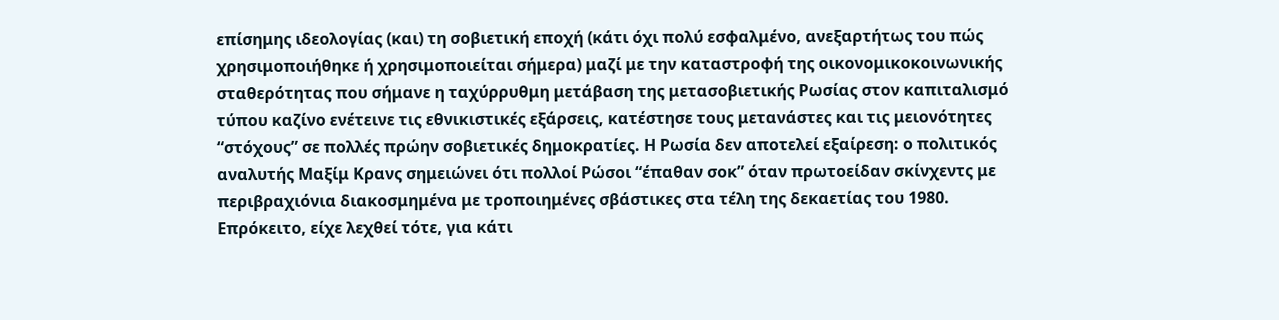επίσημης ιδεολογίας (και) τη σοβιετική εποχή (κάτι όχι πολύ εσφαλμένο, ανεξαρτήτως του πώς χρησιμοποιήθηκε ή χρησιμοποιείται σήμερα) μαζί με την καταστροφή της οικονομικοκοινωνικής σταθερότητας που σήμανε η ταχύρρυθμη μετάβαση της μετασοβιετικής Ρωσίας στον καπιταλισμό τύπου καζίνο ενέτεινε τις εθνικιστικές εξάρσεις, κατέστησε τους μετανάστες και τις μειονότητες “στόχους” σε πολλές πρώην σοβιετικές δημοκρατίες. Η Ρωσία δεν αποτελεί εξαίρεση: ο πολιτικός αναλυτής Μαξίμ Κρανς σημειώνει ότι πολλοί Ρώσοι “έπαθαν σοκ” όταν πρωτοείδαν σκίνχεντς με περιβραχιόνια διακοσμημένα με τροποιημένες σβάστικες στα τέλη της δεκαετίας του 1980. Επρόκειτο, είχε λεχθεί τότε, για κάτι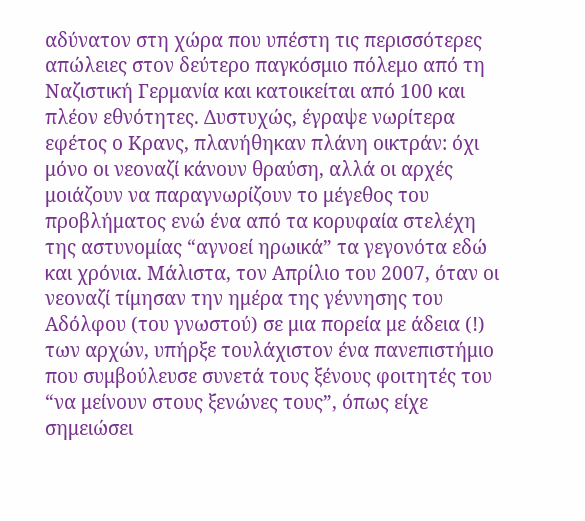αδύνατον στη χώρα που υπέστη τις περισσότερες απώλειες στον δεύτερο παγκόσμιο πόλεμο από τη Ναζιστική Γερμανία και κατοικείται από 100 και πλέον εθνότητες. Δυστυχώς, έγραψε νωρίτερα εφέτος ο Κρανς, πλανήθηκαν πλάνη οικτράν: όχι μόνο οι νεοναζί κάνουν θραύση, αλλά οι αρχές μοιάζουν να παραγνωρίζουν το μέγεθος του προβλήματος ενώ ένα από τα κορυφαία στελέχη της αστυνομίας “αγνοεί ηρωικά” τα γεγονότα εδώ και χρόνια. Μάλιστα, τον Απρίλιο του 2007, όταν οι νεοναζί τίμησαν την ημέρα της γέννησης του Αδόλφου (του γνωστού) σε μια πορεία με άδεια (!) των αρχών, υπήρξε τουλάχιστον ένα πανεπιστήμιο που συμβούλευσε συνετά τους ξένους φοιτητές του “να μείνουν στους ξενώνες τους”, όπως είχε σημειώσει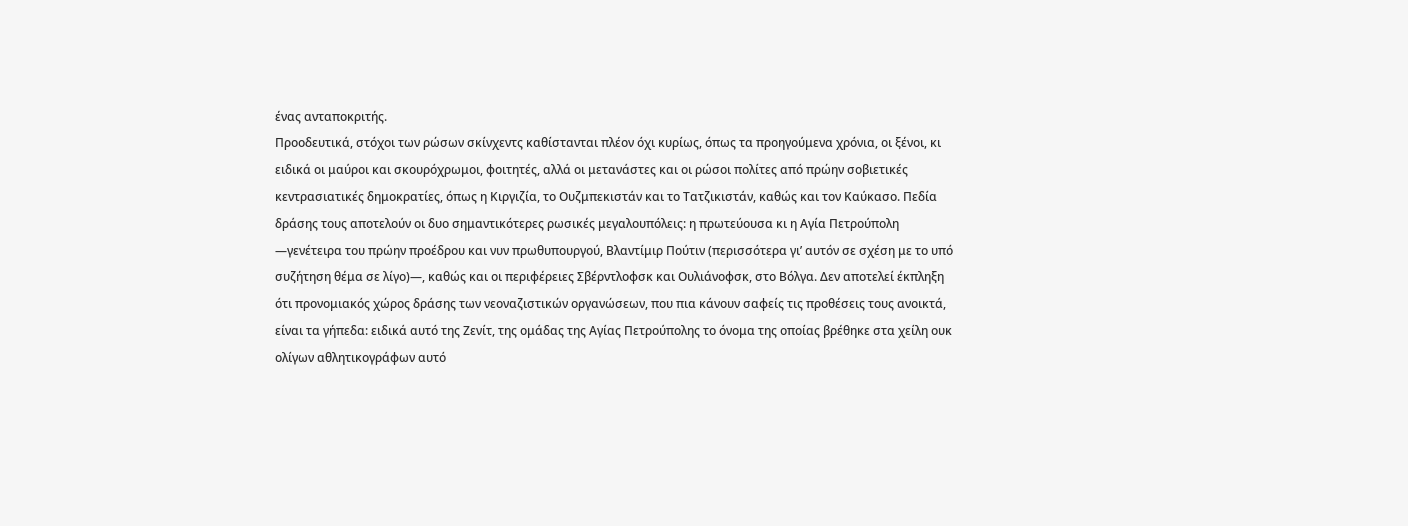ένας ανταποκριτής.
Προοδευτικά, στόχοι των ρώσων σκίνχεντς καθίστανται πλέον όχι κυρίως, όπως τα προηγούμενα χρόνια, οι ξένοι, κι ειδικά οι μαύροι και σκουρόχρωμοι, φοιτητές, αλλά οι μετανάστες και οι ρώσοι πολίτες από πρώην σοβιετικές κεντρασιατικές δημοκρατίες, όπως η Κιργιζία, το Ουζμπεκιστάν και το Τατζικιστάν, καθώς και τον Καύκασο. Πεδία δράσης τους αποτελούν οι δυο σημαντικότερες ρωσικές μεγαλουπόλεις: η πρωτεύουσα κι η Αγία Πετρούπολη —γενέτειρα του πρώην προέδρου και νυν πρωθυπουργού, Βλαντίμιρ Πούτιν (περισσότερα γι’ αυτόν σε σχέση με το υπό συζήτηση θέμα σε λίγο)—, καθώς και οι περιφέρειες Σβέρντλοφσκ και Ουλιάνοφσκ, στο Βόλγα. Δεν αποτελεί έκπληξη ότι προνομιακός χώρος δράσης των νεοναζιστικών οργανώσεων, που πια κάνουν σαφείς τις προθέσεις τους ανοικτά, είναι τα γήπεδα: ειδικά αυτό της Ζενίτ, της ομάδας της Αγίας Πετρούπολης το όνομα της οποίας βρέθηκε στα χείλη ουκ ολίγων αθλητικογράφων αυτό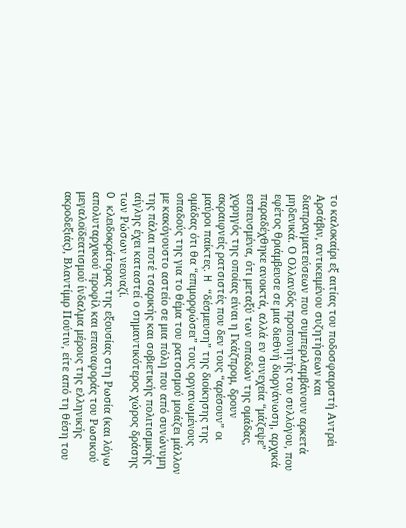το καλοκαίρι εξ αιτίας του ποδοσφαιριστή Αντρέι Αρσάβιν, αντικειμένου συζητήσεων και διαπραγματεύσεων που συμπεριλαμβάνουν αρκετά μηδενικά. Ο Ολλανδός προπονητής του συλλόγου, που εφέτος θριάμβευσε σε μια διεθνή διοργάνωση, αρχικά παραδέχθηκε ανοικτά, αλλά εν συνεχεία “μάζεψε” εσπευσμένα, ότι μεταξύ των οπαδών της ομάδας, χορηγός της οποίας είναι η Γκάζπρομ, δρουν ακραιφνείς ρατσιστές που δεν τους “αρέσουν” οι μαύροι παίκτες. H “δέσμευση” της διοίκησης της ομάδας ότι θα “επιμορφώσει” τους οργανωμένους οπαδούς της για το θέμα του ρατσισμού μοιάζει μάλλον με κακόγουστο αστείο σε μια πόλη που από συνώνυμη της πάλαι ποτέ τσαρικής και σοβιετικής πολιτισμικής αίγλης έχει καταστεί ο σημαντικότερος χώρος δράσης των Ρώσων νεοναζί.
O κλειδοκράτορας της εξουσίας στη Ρωσία (και λόγω απολυταρχικού προφίλ και επαναφοράς του Ρωσικού μεγαλοϊδεατισμού ίνδαλμα μέρους της ελληνικής ακροδεξιάς), Βλαντίμιρ Πούτιν, είτε από τη θέση του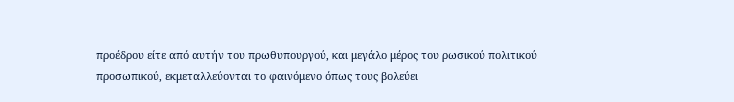προέδρου είτε από αυτήν του πρωθυπουργού, και μεγάλο μέρος του ρωσικού πολιτικού προσωπικού, εκμεταλλεύονται το φαινόμενο όπως τους βολεύει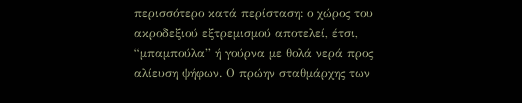περισσότερο κατά περίσταση: ο χώρος του ακροδεξιού εξτρεμισμού αποτελεί, έτσι, “μπαμπούλα” ή γούρνα με θολά νερά προς αλίευση ψήφων. Ο πρώην σταθμάρχης των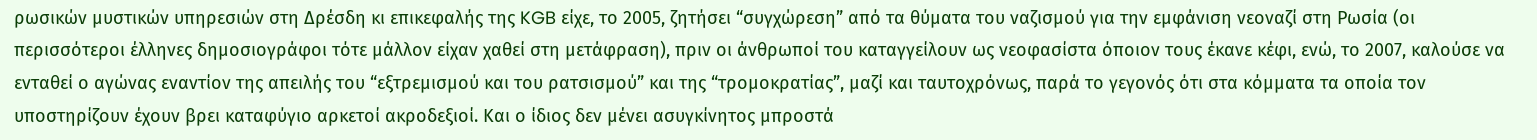ρωσικών μυστικών υπηρεσιών στη Δρέσδη κι επικεφαλής της KGB είχε, το 2005, ζητήσει “συγχώρεση” από τα θύματα του ναζισμού για την εμφάνιση νεοναζί στη Ρωσία (οι περισσότεροι έλληνες δημοσιογράφοι τότε μάλλον είχαν χαθεί στη μετάφραση), πριν οι άνθρωποί του καταγγείλουν ως νεοφασίστα όποιον τους έκανε κέφι, ενώ, το 2007, καλούσε να ενταθεί ο αγώνας εναντίον της απειλής του “εξτρεμισμού και του ρατσισμού” και της “τρομοκρατίας”, μαζί και ταυτοχρόνως, παρά το γεγονός ότι στα κόμματα τα οποία τον υποστηρίζουν έχουν βρει καταφύγιο αρκετοί ακροδεξιοί. Και ο ίδιος δεν μένει ασυγκίνητος μπροστά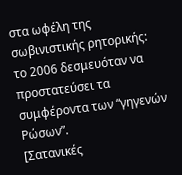στα ωφέλη της σωβινιστικής ρητορικής: το 2006 δεσμευόταν να προστατεύσει τα συμφέροντα των “γηγενών Ρώσων”.
[Σατανικές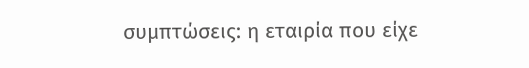συμπτώσεις: η εταιρία που είχε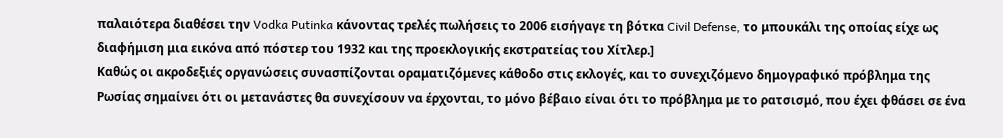παλαιότερα διαθέσει την Vodka Putinka κάνοντας τρελές πωλήσεις το 2006 εισήγαγε τη βότκα Civil Defense, το μπουκάλι της οποίας είχε ως διαφήμιση μια εικόνα από πόστερ του 1932 και της προεκλογικής εκστρατείας του Χίτλερ.]
Καθώς οι ακροδεξιές οργανώσεις συνασπίζονται οραματιζόμενες κάθοδο στις εκλογές, και το συνεχιζόμενο δημογραφικό πρόβλημα της Ρωσίας σημαίνει ότι οι μετανάστες θα συνεχίσουν να έρχονται, το μόνο βέβαιο είναι ότι το πρόβλημα με το ρατσισμό, που έχει φθάσει σε ένα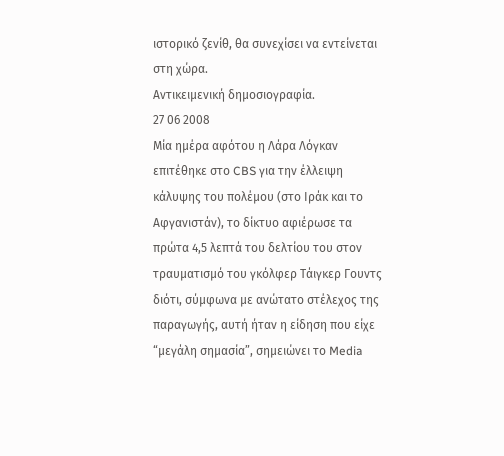ιστορικό ζενίθ, θα συνεχίσει να εντείνεται στη χώρα.
Αντικειμενική δημοσιογραφία.
27 06 2008
Μία ημέρα αφότου η Λάρα Λόγκαν επιτέθηκε στο CBS για την έλλειψη κάλυψης του πολέμου (στο Ιράκ και το Αφγανιστάν), το δίκτυο αφιέρωσε τα πρώτα 4,5 λεπτά του δελτίου του στον τραυματισμό του γκόλφερ Τάιγκερ Γουντς διότι, σύμφωνα με ανώτατο στέλεχος της παραγωγής, αυτή ήταν η είδηση που είχε “μεγάλη σημασία”, σημειώνει το Media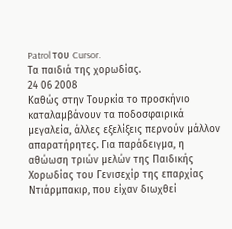Patrol του Cursor.
Τα παιδιά της χορωδίας.
24 06 2008
Καθώς στην Τουρκία το προσκήνιο καταλαμβάνουν τα ποδοσφαιρικά μεγαλεία, άλλες εξελίξεις περνούν μάλλον απαρατήρητες. Για παράδειγμα, η αθώωση τριών μελών της Παιδικής Χορωδίας του Γενισεχίρ της επαρχίας Ντιάρμπακιρ, που είχαν διωχθεί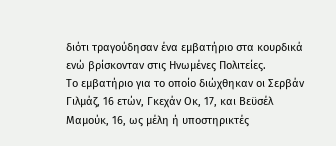διότι τραγούδησαν ένα εμβατήριο στα κουρδικά ενώ βρίσκονταν στις Ηνωμένες Πολιτείες.
Το εμβατήριο για το οποίο διώχθηκαν οι Σερβάν Γιλμάζ, 16 ετών, Γκεχάν Οκ, 17, και Βεϋσέλ Μαμούκ, 16, ως μέλη ή υποστηρικτές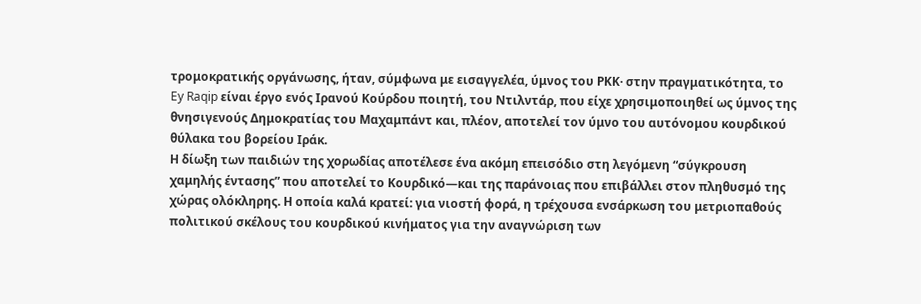τρομοκρατικής οργάνωσης, ήταν, σύμφωνα με εισαγγελέα, ύμνος του ΡΚΚ· στην πραγματικότητα, το Ey Raqip είναι έργο ενός Ιρανού Κούρδου ποιητή, του Ντιλντάρ, που είχε χρησιμοποιηθεί ως ύμνος της θνησιγενούς Δημοκρατίας του Μαχαμπάντ και, πλέον, αποτελεί τον ύμνο του αυτόνομου κουρδικού θύλακα του βορείου Ιράκ.
Η δίωξη των παιδιών της χορωδίας αποτέλεσε ένα ακόμη επεισόδιο στη λεγόμενη “σύγκρουση χαμηλής έντασης” που αποτελεί το Κουρδικό—και της παράνοιας που επιβάλλει στον πληθυσμό της χώρας ολόκληρης. Η οποία καλά κρατεί: για νιοστή φορά, η τρέχουσα ενσάρκωση του μετριοπαθούς πολιτικού σκέλους του κουρδικού κινήματος για την αναγνώριση των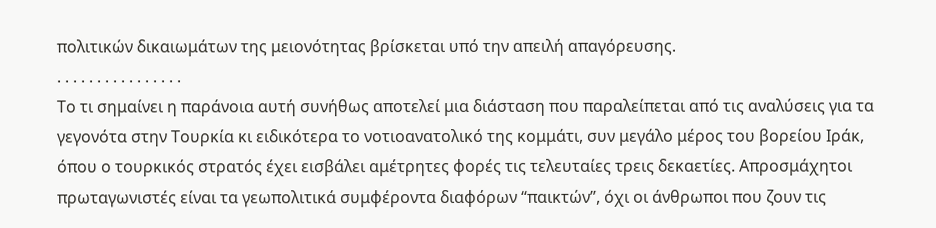πολιτικών δικαιωμάτων της μειονότητας βρίσκεται υπό την απειλή απαγόρευσης.
. . . . . . . . . . . . . . . .
Το τι σημαίνει η παράνοια αυτή συνήθως αποτελεί μια διάσταση που παραλείπεται από τις αναλύσεις για τα γεγονότα στην Τουρκία κι ειδικότερα το νοτιοανατολικό της κομμάτι, συν μεγάλο μέρος του βορείου Ιράκ, όπου ο τουρκικός στρατός έχει εισβάλει αμέτρητες φορές τις τελευταίες τρεις δεκαετίες. Απροσμάχητοι πρωταγωνιστές είναι τα γεωπολιτικά συμφέροντα διαφόρων “παικτών”, όχι οι άνθρωποι που ζουν τις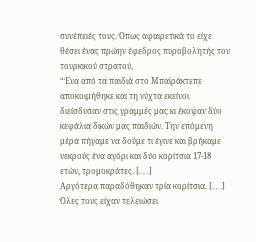συνέπειές τους. Όπως αφαιρετικά το είχε θέσει ένας πρώην έφεδρος πυροβολητής του τουρκικού στρατού,
“Ένα από τα παιδιά στο Μπαϊράκτεπε αποκοιμήθηκε και τη νύχτα εκείνοι διείσδυσαν στις γραμμές μας κι έκοψαν δύο κεφάλια δικών μας παιδιών. Την επόμενη μέρα πήγαμε να δούμε τι έγινε και βρήκαμε νεκρούς ένα αγόρι και δύο κορίτσια 17-18 ετών, τρομοκράτες. [. . .]
Αργότερα παραδόθηκαν τρία κορίτσια. [. . .] Όλες τους είχαν τελειώσει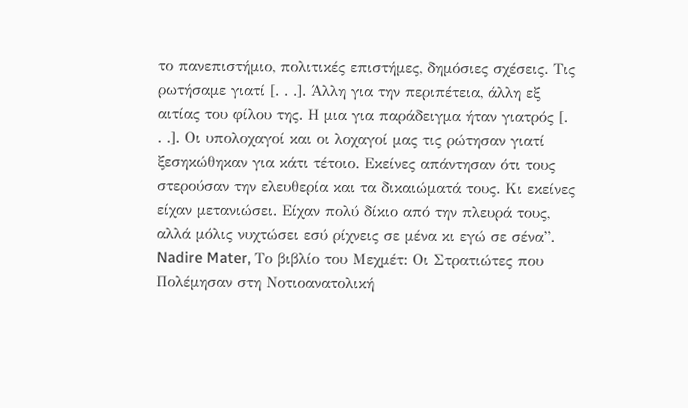το πανεπιστήμιο, πολιτικές επιστήμες, δημόσιες σχέσεις. Τις ρωτήσαμε γιατί [. . .]. Άλλη για την περιπέτεια, άλλη εξ αιτίας του φίλου της. Η μια για παράδειγμα ήταν γιατρός [. . .]. Οι υπολοχαγοί και οι λοχαγοί μας τις ρώτησαν γιατί ξεσηκώθηκαν για κάτι τέτοιο. Εκείνες απάντησαν ότι τους στερούσαν την ελευθερία και τα δικαιώματά τους. Κι εκείνες είχαν μετανιώσει. Είχαν πολύ δίκιο από την πλευρά τους, αλλά μόλις νυχτώσει εσύ ρίχνεις σε μένα κι εγώ σε σένα”.
Nadire Mater, Το βιβλίο του Μεχμέτ: Οι Στρατιώτες που Πολέμησαν στη Νοτιοανατολική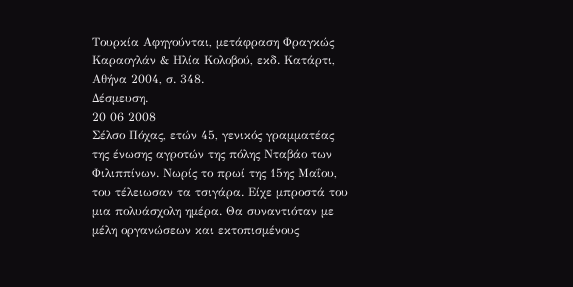Τουρκία Αφηγούνται, μετάφραση Φραγκώς Καραογλάν & Ηλία Κολοβού, εκδ. Κατάρτι, Αθήνα 2004, σ. 348.
Δέσμευση.
20 06 2008
Σέλσο Πόχας, ετών 45, γενικός γραμματέας της ένωσης αγροτών της πόλης Νταβάο των Φιλιππίνων. Νωρίς το πρωί της 15ης Μαΐου, του τέλειωσαν τα τσιγάρα. Είχε μπροστά του μια πολυάσχολη ημέρα. Θα συναντιόταν με μέλη οργανώσεων και εκτοπισμένους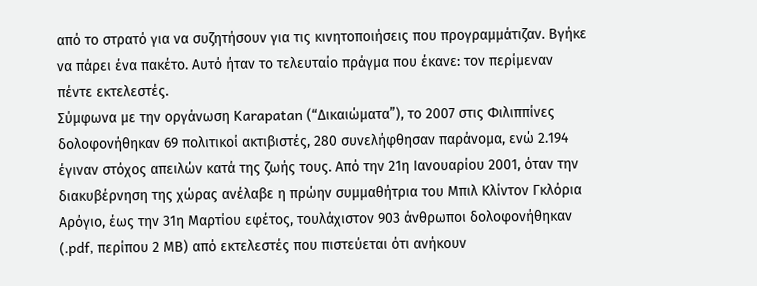από το στρατό για να συζητήσουν για τις κινητοποιήσεις που προγραμμάτιζαν. Βγήκε να πάρει ένα πακέτο. Aυτό ήταν το τελευταίο πράγμα που έκανε: τον περίμεναν πέντε εκτελεστές.
Σύμφωνα με την οργάνωση Karapatan (“Δικαιώματα”), το 2007 στις Φιλιππίνες δολοφονήθηκαν 69 πολιτικοί ακτιβιστές, 280 συνελήφθησαν παράνομα, ενώ 2.194 έγιναν στόχος απειλών κατά της ζωής τους. Από την 21η Ιανουαρίου 2001, όταν την διακυβέρνηση της χώρας ανέλαβε η πρώην συμμαθήτρια του Μπιλ Κλίντον Γκλόρια Αρόγιο, έως την 31η Μαρτίου εφέτος, τουλάχιστον 903 άνθρωποι δολοφονήθηκαν (.pdf, περίπου 2 ΜΒ) από εκτελεστές που πιστεύεται ότι ανήκουν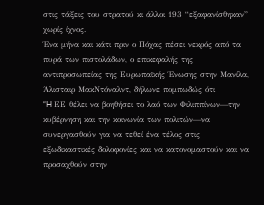στις τάξεις του στρατού κι άλλοι 193 “εξαφανίσθηκαν” χωρίς ίχνος.
Ένα μήνα και κάτι πριν ο Πόχας πέσει νεκρός από τα πυρά των πιστολάδων, ο επικεφαλής της αντιπροσωπείας της Ευρωπαϊκής Ένωσης στην Μανίλα, Άλισταιρ ΜακΝτόναλντ, δήλωνε πομπωδώς ότι
“H ΕΕ θέλει να βοηθήσει το λαό των Φιλιππίνων—την κυβέρνηση και την κοινωνία των πολιτών—να συνεργασθούν για να τεθεί ένα τέλος στις εξωδικαστικές δολοφονίες και να κατονομαστούν και να προσαχθούν στην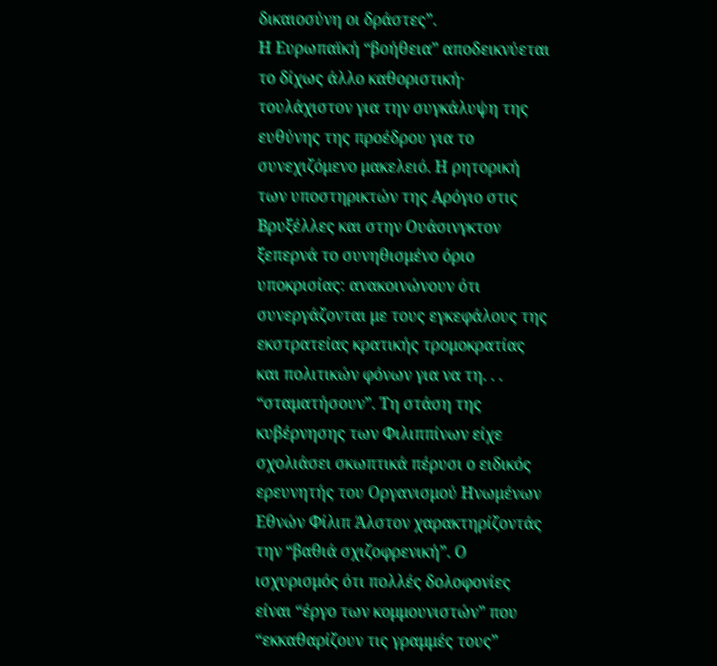δικαιοσύνη οι δράστες”.
Η Ευρωπαϊκή “βοήθεια” αποδεικνύεται το δίχως άλλο καθοριστική· τουλάχιστον για την συγκάλυψη της ευθύνης της προέδρου για το συνεχιζόμενο μακελειό. Η ρητορική των υποστηρικτών της Αρόγιο στις Βρυξέλλες και στην Ουάσινγκτον ξεπερνά το συνηθισμένο όριο υποκρισίας: ανακοινώνουν ότι συνεργάζονται με τους εγκεφάλους της εκστρατείας κρατικής τρομοκρατίας και πολιτικών φόνων για να τη. . . “σταματήσουν”. Τη στάση της κυβέρνησης των Φιλιππίνων είχε σχολιάσει σκωπτικά πέρυσι ο ειδικός ερευνητής του Οργανισμού Ηνωμένων Εθνών Φίλιπ Άλστον χαρακτηρίζοντάς την “βαθιά σχιζοφρενική”. Ο ισχυρισμός ότι πολλές δολοφονίες είναι “έργο των κομμουνιστών” που “εκκαθαρίζουν τις γραμμές τους”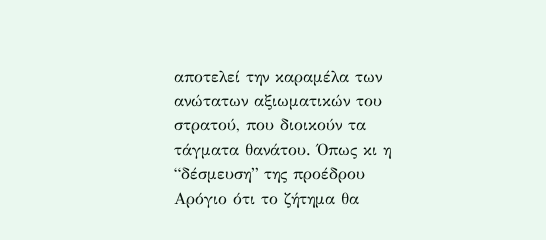αποτελεί την καραμέλα των ανώτατων αξιωματικών του στρατού, που διοικούν τα τάγματα θανάτου. Όπως κι η “δέσμευση” της προέδρου Αρόγιο ότι το ζήτημα θα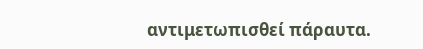αντιμετωπισθεί πάραυτα.